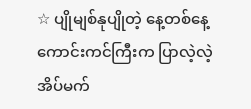☆ ပျိုမျစ်နုပျိုတဲ့ နေ့တစ်နေ့ ကောင်းကင်ကြီးက ပြာလဲ့လဲ့ အိပ်မက်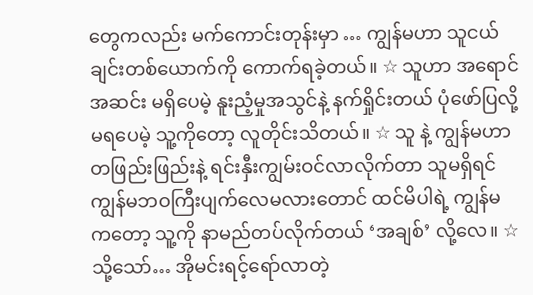တွေကလည်း မက်ကောင်းတုန်းမှာ … ကျွန်မဟာ သူငယ်ချင်းတစ်ယောက်ကို ကောက်ရခဲ့တယ်။ ☆ သူဟာ အရောင်အဆင်း မရှိပေမဲ့ နူးညံ့မှုအသွင်နဲ့ နက်ရှိုင်းတယ် ပုံဖော်ပြလို့မရပေမဲ့ သူ့ကိုတော့ လူတိုင်းသိတယ်။ ☆ သူ နဲ့ ကျွန်မဟာ တဖြည်းဖြည်းနဲ့ ရင်းနှီးကျွမ်းဝင်လာလိုက်တာ သူမရှိရင် ကျွန်မဘဝကြီးပျက်လေမလားတောင် ထင်မိပါရဲ့ ကျွန်မကတော့ သူ့ကို နာမည်တပ်လိုက်တယ် ‘အချစ်’ လို့လေ။ ☆ သို့သော်… အိုမင်းရင့်ရော်လာတဲ့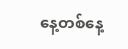နေ့တစ်နေ့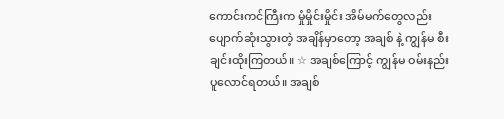ကောင်းကင်ကြီးက မှုံမှိုင်းမှိုင်း အိမ်မက်တွေလည်း ပျောက်ဆုံးသွားတဲ့ အချိန်မှာတော့ အချစ် နဲ့ ကျွန်မ စီးချင်းထိုးကြတယ်။ ☆ အချစ်ကြောင့် ကျွန်မ ဝမ်းနည်းပူလောင်ရတယ်။ အချစ်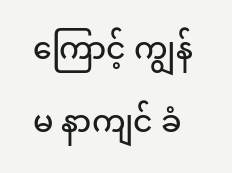ကြောင့် ကျွန်မ နာကျင် ခံ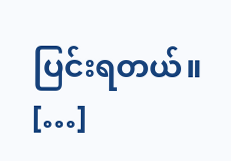ပြင်းရတယ်။ […]